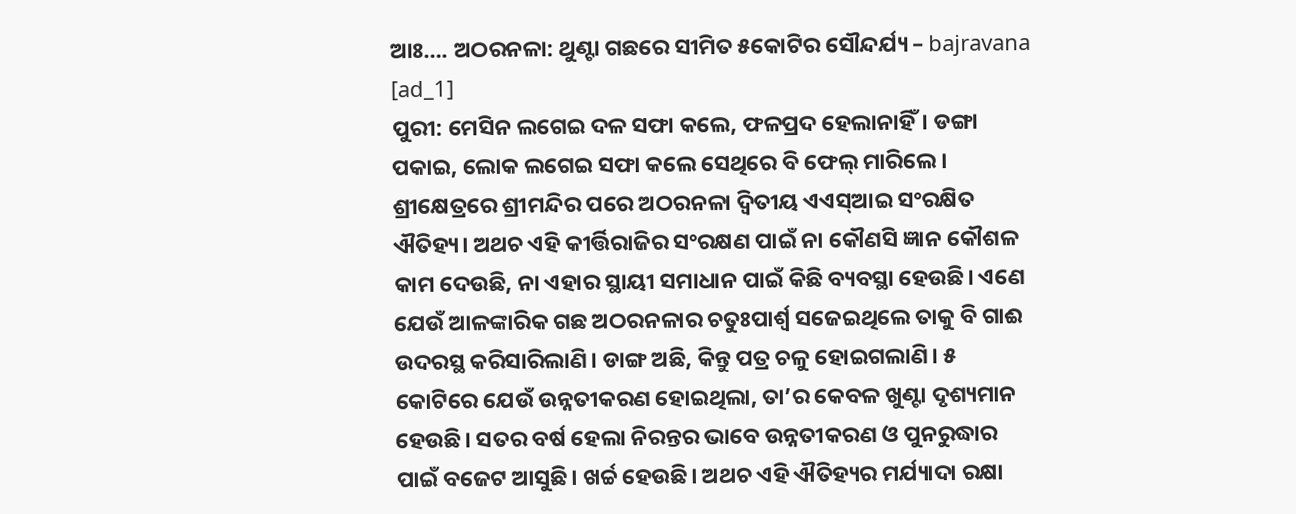ଆଃ…. ଅଠରନଳା: ଥୁଣ୍ଟା ଗଛରେ ସୀମିତ ୫କୋଟିର ସୌନ୍ଦର୍ଯ୍ୟ – bajravana
[ad_1]
ପୁରୀ: ମେସିନ ଲଗେଇ ଦଳ ସଫା କଲେ, ଫଳପ୍ରଦ ହେଲାନାହିଁ। ଡଙ୍ଗା ପକାଇ, ଲୋକ ଲଗେଇ ସଫା କଲେ ସେଥିରେ ବି ଫେଲ୍ ମାରିଲେ। ଶ୍ରୀକ୍ଷେତ୍ରରେ ଶ୍ରୀମନ୍ଦିର ପରେ ଅଠରନଳା ଦ୍ବିତୀୟ ଏଏସ୍ଆଇ ସଂରକ୍ଷିତ ଐତିହ୍ୟ। ଅଥଚ ଏହି କୀର୍ତ୍ତିରାଜିର ସଂରକ୍ଷଣ ପାଇଁ ନା କୌଣସି ଜ୍ଞାନ କୌଶଳ କାମ ଦେଉଛି, ନା ଏହାର ସ୍ଥାୟୀ ସମାଧାନ ପାଇଁ କିଛି ବ୍ୟବସ୍ଥା ହେଉଛି। ଏଣେ ଯେଉଁ ଆଳଙ୍କାରିକ ଗଛ ଅଠରନଳାର ଚତୁଃପାର୍ଶ୍ବ ସଜେଇଥିଲେ ତାକୁ ବି ଗାଈ ଉଦରସ୍ଥ କରିସାରିଲାଣି। ଡାଙ୍ଗ ଅଛି, କିନ୍ତୁ ପତ୍ର ଚଳୁ ହୋଇଗଲାଣି। ୫ କୋଟିରେ ଯେଉଁ ଉନ୍ନତୀକରଣ ହୋଇଥିଲା, ତା’ର କେବଳ ଖୁଣ୍ଟା ଦୃଶ୍ୟମାନ ହେଉଛି। ସତର ବର୍ଷ ହେଲା ନିରନ୍ତର ଭାବେ ଉନ୍ନତୀକରଣ ଓ ପୁନରୁଦ୍ଧାର ପାଇଁ ବଜେଟ ଆସୁଛି। ଖର୍ଚ୍ଚ ହେଉଛି। ଅଥଚ ଏହି ଐତିହ୍ୟର ମର୍ଯ୍ୟାଦା ରକ୍ଷା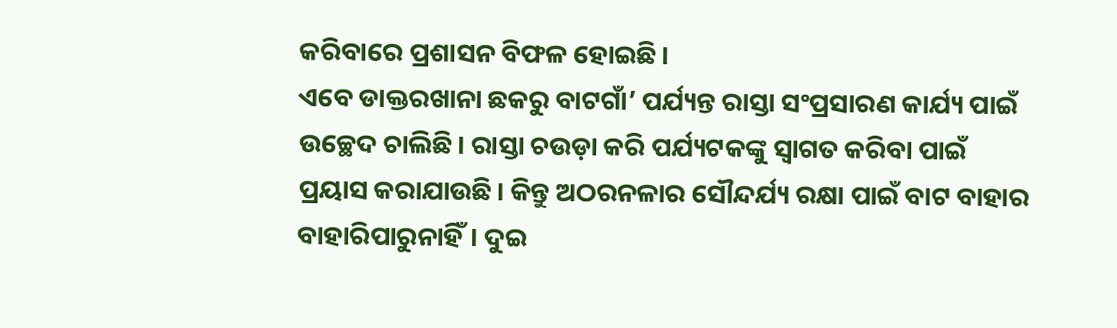କରିବାରେ ପ୍ରଶାସନ ବିଫଳ ହୋଇଛି।
ଏବେ ଡାକ୍ତରଖାନା ଛକରୁ ବାଟଗାଁ’ ପର୍ଯ୍ୟନ୍ତ ରାସ୍ତା ସଂପ୍ରସାରଣ କାର୍ଯ୍ୟ ପାଇଁ ଉଚ୍ଛେଦ ଚାଲିଛି। ରାସ୍ତା ଚଉଡ଼ା କରି ପର୍ଯ୍ୟଟକଙ୍କୁ ସ୍ବାଗତ କରିବା ପାଇଁ ପ୍ରୟାସ କରାଯାଉଛି। କିନ୍ତୁ ଅଠରନଳାର ସୌନ୍ଦର୍ଯ୍ୟ ରକ୍ଷା ପାଇଁ ବାଟ ବାହାର ବାହାରିପାରୁନାହିଁ। ଦୁଇ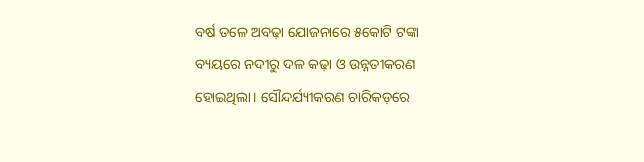ବର୍ଷ ତଳେ ଅବଢ଼ା ଯୋଜନାରେ ୫କୋଟି ଟଙ୍କା ବ୍ୟୟରେ ନଦୀରୁ ଦଳ କଢ଼ା ଓ ଉନ୍ନତୀକରଣ ହୋଇଥିଲା। ସୌନ୍ଦର୍ଯ୍ୟୀକରଣ ଚାରିକଡ଼ରେ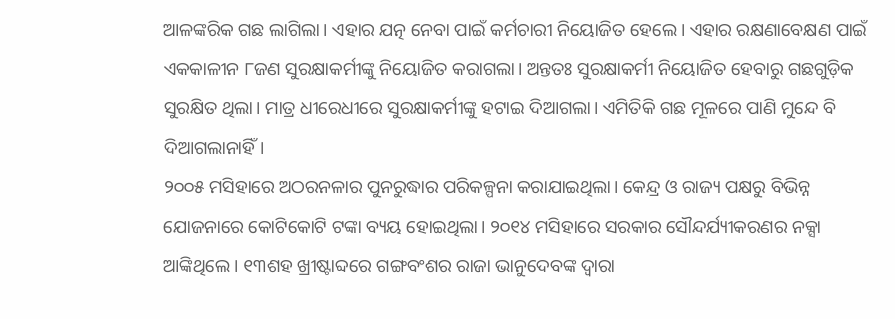ଆଳଙ୍କରିକ ଗଛ ଲାଗିଲା। ଏହାର ଯତ୍ନ ନେବା ପାଇଁ କର୍ମଚାରୀ ନିୟୋଜିତ ହେଲେ। ଏହାର ରକ୍ଷଣାବେକ୍ଷଣ ପାଇଁ ଏକକାଳୀନ ୮ଜଣ ସୁରକ୍ଷାକର୍ମୀଙ୍କୁ ନିୟୋଜିତ କରାଗଲା। ଅନ୍ତତଃ ସୁରକ୍ଷାକର୍ମୀ ନିୟୋଜିତ ହେବାରୁ ଗଛଗୁଡ଼ିକ ସୁରକ୍ଷିତ ଥିଲା। ମାତ୍ର ଧୀରେଧୀରେ ସୁରକ୍ଷାକର୍ମୀଙ୍କୁ ହଟାଇ ଦିଆଗଲା। ଏମିତିକି ଗଛ ମୂଳରେ ପାଣି ମୁନ୍ଦେ ବି ଦିଆଗଲାନାହିଁ।
୨୦୦୫ ମସିହାରେ ଅଠରନଳାର ପୁନରୁଦ୍ଧାର ପରିକଳ୍ପନା କରାଯାଇଥିଲା। କେନ୍ଦ୍ର ଓ ରାଜ୍ୟ ପକ୍ଷରୁ ବିଭିନ୍ନ ଯୋଜନାରେ କୋଟିକୋଟି ଟଙ୍କା ବ୍ୟୟ ହୋଇଥିଲା। ୨୦୧୪ ମସିହାରେ ସରକାର ସୌନ୍ଦର୍ଯ୍ୟୀକରଣର ନକ୍ସା ଆଙ୍କିଥିଲେ। ୧୩ଶହ ଖ୍ରୀଷ୍ଟାବ୍ଦରେ ଗଙ୍ଗବଂଶର ରାଜା ଭାନୁଦେବଙ୍କ ଦ୍ବାରା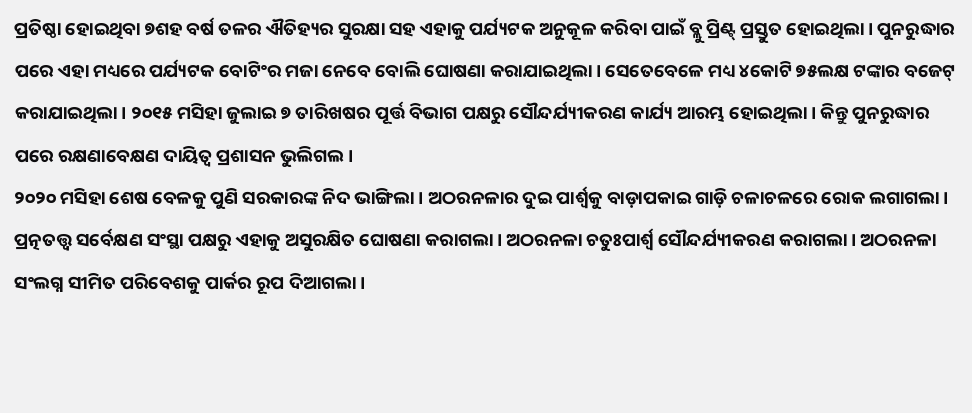ପ୍ରତିଷ୍ଠା ହୋଇଥିବା ୭ଶହ ବର୍ଷ ତଳର ଐତିହ୍ୟର ସୁରକ୍ଷା ସହ ଏହାକୁ ପର୍ଯ୍ୟଟକ ଅନୁକୂଳ କରିବା ପାଇଁ ବ୍ଲୁ ପ୍ରିଣ୍ଟ୍ ପ୍ରସ୍ତୁତ ହୋଇଥିଲା। ପୁନରୁଦ୍ଧାର ପରେ ଏହା ମଧ୍ୟରେ ପର୍ଯ୍ୟଟକ ବୋଟିଂର ମଜା ନେବେ ବୋଲି ଘୋଷଣା କରାଯାଇଥିଲା। ସେତେବେଳେ ମଧ୍ୟ ୪କୋଟି ୭୫ଲକ୍ଷ ଟଙ୍କାର ବଜେଟ୍ କରାଯାଇଥିଲା। ୨୦୧୫ ମସିହା ଜୁଲାଇ ୭ ତାରିଖଷର ପୂର୍ତ୍ତ ବିଭାଗ ପକ୍ଷରୁ ସୌନ୍ଦର୍ଯ୍ୟୀକରଣ କାର୍ଯ୍ୟ ଆରମ୍ଭ ହୋଇଥିଲା। କିନ୍ତୁ ପୁନରୁଦ୍ଧାର ପରେ ରକ୍ଷଣାବେକ୍ଷଣ ଦାୟିତ୍ବ ପ୍ରଶାସନ ଭୁଲିଗଲ।
୨୦୨୦ ମସିହା ଶେଷ ବେଳକୁ ପୁଣି ସରକାରଙ୍କ ନିଦ ଭାଙ୍ଗିଲା। ଅଠରନଳାର ଦୁଇ ପାର୍ଶ୍ବକୁ ବାଡ଼ାପକାଇ ଗାଡ଼ି ଚଳାଚଳରେ ରୋକ ଲଗାଗଲା। ପ୍ରତ୍ନତତ୍ତ୍ବ ସର୍ବେକ୍ଷଣ ସଂସ୍ଥା ପକ୍ଷରୁ ଏହାକୁ ଅସୁରକ୍ଷିତ ଘୋଷଣା କରାଗଲା। ଅଠରନଳା ଚତୁଃପାର୍ଶ୍ବ ସୌନ୍ଦର୍ଯ୍ୟୀକରଣ କରାଗଲା। ଅଠରନଳା ସଂଲଗ୍ନ ସୀମିତ ପରିବେଶକୁ ପାର୍କର ରୂପ ଦିଆଗଲା।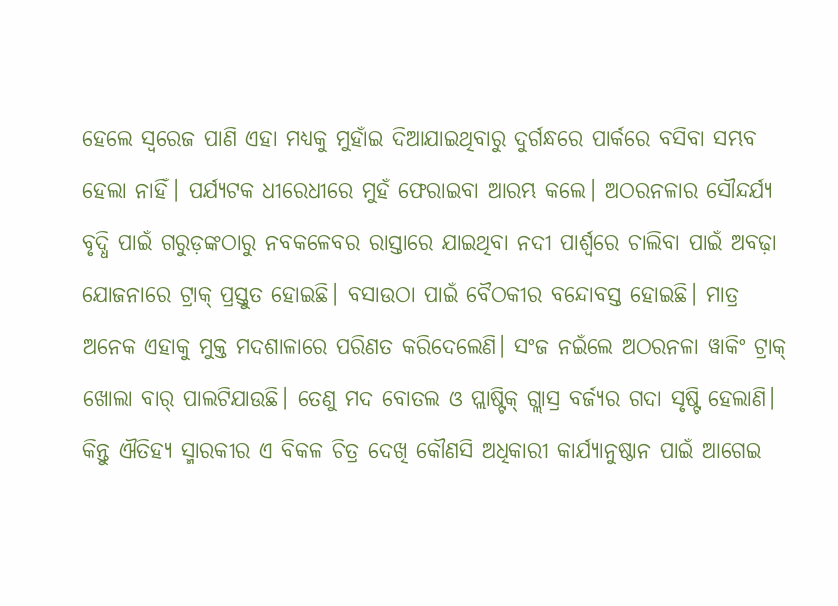ହେଲେ ସ୍ବରେଜ ପାଣି ଏହା ମଧ୍ୟକୁ ମୁହାଁଇ ଦିଆଯାଇଥିବାରୁ ଦୁର୍ଗନ୍ଧରେ ପାର୍କରେ ବସିବା ସମ୍ଭବ ହେଲା ନାହିଁ। ପର୍ଯ୍ୟଟକ ଧୀରେଧୀରେ ମୁହଁ ଫେରାଇବା ଆରମ୍ଭ କଲେ। ଅଠରନଳାର ସୌନ୍ଦର୍ଯ୍ୟ ବୃଦ୍ଧି ପାଇଁ ଗରୁଡ଼ଙ୍କଠାରୁ ନବକଳେବର ରାସ୍ତାରେ ଯାଇଥିବା ନଦୀ ପାର୍ଶ୍ବରେ ଚାଲିବା ପାଇଁ ଅବଢ଼ା ଯୋଜନାରେ ଟ୍ରାକ୍ ପ୍ରସ୍ତୁତ ହୋଇଛି। ବସାଉଠା ପାଇଁ ବୈଠକୀର ବନ୍ଦୋବସ୍ତ ହୋଇଛି। ମାତ୍ର ଅନେକ ଏହାକୁ ମୁକ୍ତ ମଦଶାଳାରେ ପରିଣତ କରିଦେଲେଣି। ସଂଜ ନଇଁଲେ ଅଠରନଳା ୱାକିଂ ଟ୍ରାକ୍ ଖୋଲା ବାର୍ ପାଲଟିଯାଉଛି। ତେଣୁ ମଦ ବୋତଲ ଓ ପ୍ଲାଷ୍ଟିକ୍ ଗ୍ଲାସ୍ର ବର୍ଜ୍ୟର ଗଦା ସୃଷ୍ଟି ହେଲାଣି। କିନ୍ତୁ ଐତିହ୍ୟ ସ୍ମାରକୀର ଏ ବିକଳ ଚିତ୍ର ଦେଖି କୌଣସି ଅଧିକାରୀ କାର୍ଯ୍ୟାନୁଷ୍ଠାନ ପାଇଁ ଆଗେଇ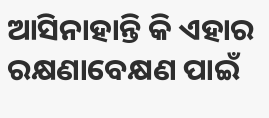ଆସିନାହାନ୍ତି କି ଏହାର ରକ୍ଷଣାବେକ୍ଷଣ ପାଇଁ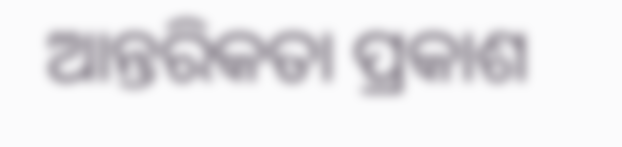ଆନ୍ତରିକତା ପ୍ରକାଶ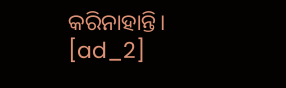କରିନାହାନ୍ତି।
[ad_2]